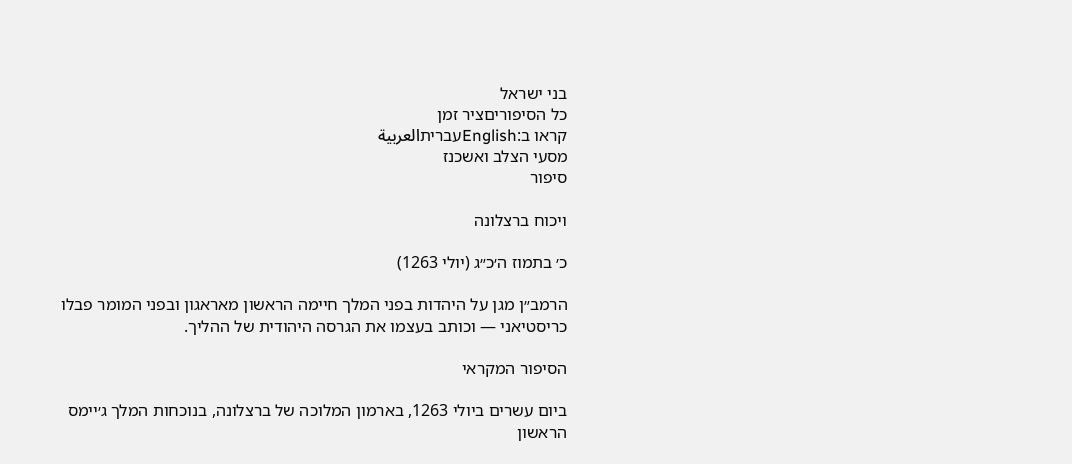בני ישראל
כל הסיפוריםציר זמן
קראו ב:Englishעבריתالعربية
מסעי הצלב ואשכנז
סיפור

ויכוח ברצלונה

כ׳ בתמוז ה׳כ״ג (יולי 1263)

הרמב״ן מגן על היהדות בפני המלך חיימה הראשון מאראגון ובפני המומר פבלו כריסטיאני — וכותב בעצמו את הגרסה היהודית של ההליך.

הסיפור המקראי

ביום עשרים ביולי 1263, בארמון המלוכה של ברצלונה, בנוכחות המלך ג׳יימס הראשון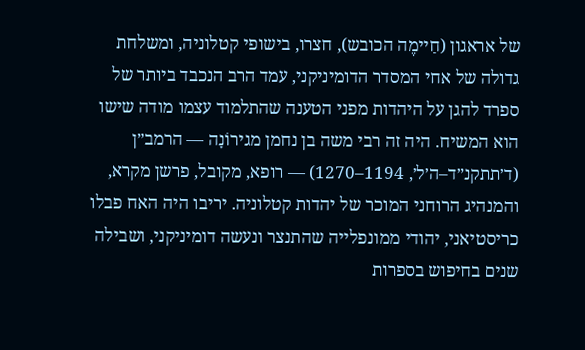של אראגון (חַיימֶה הכובש), חצרו, בישופי קטלוניה, ומשלחת גדולה של אחי המסדר הדומיניקני, עמד הרב הנכבד ביותר של ספרד להגן על היהדות מפני הטענה שהתלמוד עצמו מודה שישו הוא המשיח. היה זה רבי משה בן נחמן מגירוֹנָה — הרמב״ן (ד׳תתקנ״ד–ה׳ל׳, 1194–1270) — רופא, מקובל, פרשן מקרא, והמנהיג הרוחני המוכר של יהדות קטלוניה. יריבו היה האח פבלו כריסטיאני, יהודי ממונפלייה שהתנצר ונעשה דומיניקני, ושבילה שנים בחיפוש בספרות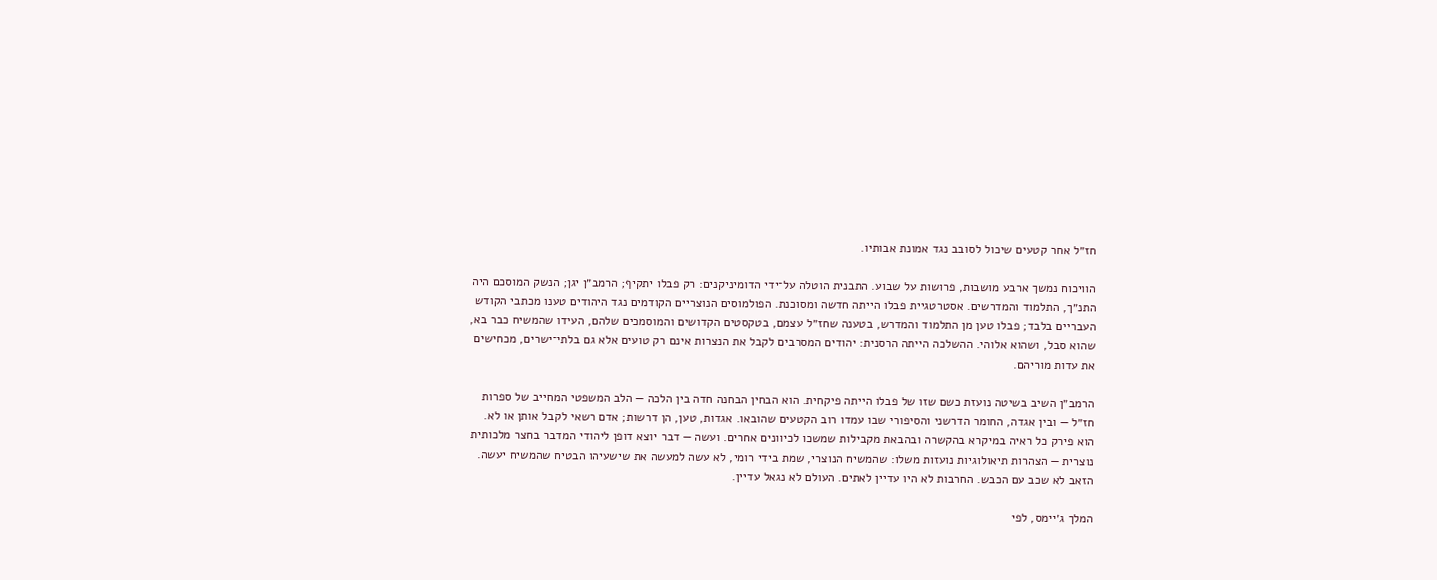חז״ל אחר קטעים שיכול לסובב נגד אמונת אבותיו.

הוויכוח נמשך ארבע מושבות, פרושות על שבוע. התבנית הוטלה על־ידי הדומיניקנים: רק פבלו יתקיף; הרמב״ן יגן; הנשק המוסכם היה התנ״ך, התלמוד והמדרשים. אסטרטגיית פבלו הייתה חדשה ומסוכנת. הפולמוסים הנוצריים הקודמים נגד היהודים טענו מכתבי הקודש העבריים בלבד; פבלו טען מן התלמוד והמדרש, בטענה שחז״ל עצמם, בטקסטים הקדושים והמוסמכים שלהם, העידו שהמשיח כבר בא, שהוא סבל, ושהוא אלוהי. ההשלכה הייתה הרסנית: יהודים המסרבים לקבל את הנצרות אינם רק טועים אלא גם בלתי־ישרים, מכחישים את עדות מוריהם.

הרמב״ן השיב בשיטה נועזת כשם שזו של פבלו הייתה פיקחית. הוא הבחין הבחנה חדה בין הלכה — הלב המשפטי המחייב של ספרות חז״ל — ובין אגדה, החומר הדרשני והסיפורי שבו עמדו רוב הקטעים שהובאו. אגדות, טען, הן דרשות; אדם רשאי לקבל אותן או לא. הוא פירק כל ראיה במיקרא בהקשרה ובהבאת מקבילות שמשכו לכיוונים אחרים. ועשה — דבר יוצא דופן ליהודי המדבר בחצר מלכותית נוצרית — הצהרות תיאולוגיות נועזות משלו: שהמשיח הנוצרי, שמת בידי רומי, לא עשה למעשה את שישעיהו הבטיח שהמשיח יעשה. הזאב לא שכב עם הכבש. החרבות לא היו עדיין לאתים. העולם לא נגאל עדיין.

המלך ג׳יימס, לפי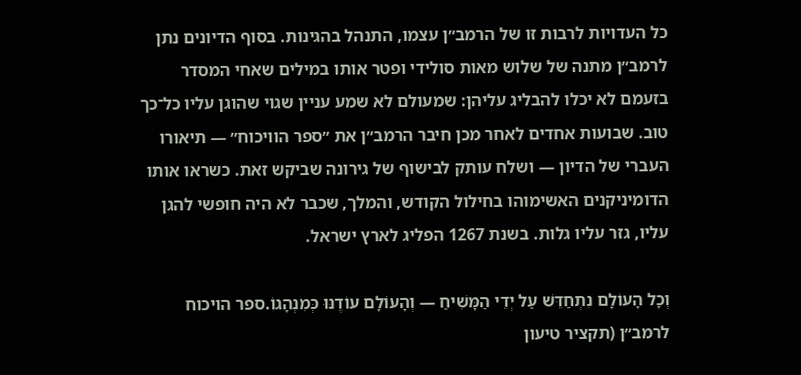כל העדויות לרבות זו של הרמב״ן עצמו, התנהל בהגינות. בסוף הדיונים נתן לרמב״ן מתנה של שלוש מאות סולידי ופטר אותו במילים שאחי המסדר בזעמם לא יכלו להבליג עליהן: שמעולם לא שמע עניין שגוי שהוגן עליו כל־כך טוב. שבועות אחדים לאחר מכן חיבר הרמב״ן את ״ספר הוויכוח״ — תיאורו העברי של הדיון — ושלח עותק לבישוף של גירונה שביקש זאת. כשראו אותו הדומיניקנים האשימוהו בחילול הקודש, והמלך, שכבר לא היה חופשי להגן עליו, גזר עליו גלות. בשנת 1267 הפליג לארץ ישראל.

וְכָל הָעוֹלָם נִתְחַדֵּשׁ עַל יְדֵי הַמָּשִׁיחַ — וְהָעוֹלָם עוֹדֶנּוּ כְּמִנְהָגוֹ.ספר הויכוח לרמב״ן (תקציר טיעון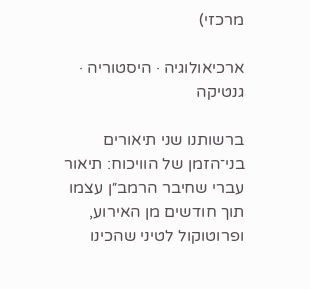מרכזי)

ארכיאולוגיה · היסטוריה · גנטיקה

ברשותנו שני תיאורים בני־הזמן של הוויכוח: תיאור עברי שחיבר הרמב״ן עצמו תוך חודשים מן האירוע, ופרוטוקול לטיני שהכינו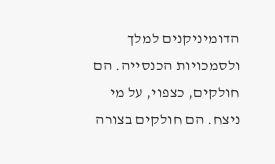הדומיניקנים למלך ולסמכויות הכנסייה. הם חולקים, כצפוי, על מי ניצח. הם חולקים בצורה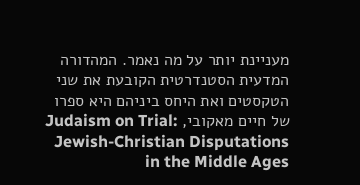מעניינת יותר על מה נאמר. המהדורה המדעית הסטנדרטית הקובעת את שני הטקסטים ואת היחס ביניהם היא ספרו של חיים מאקובי, Judaism on Trial: Jewish-Christian Disputations in the Middle Ages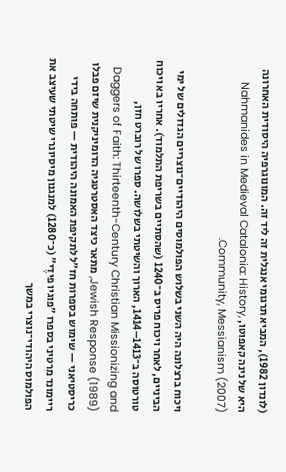(לונדון 1982), המביא תרגומי אנגלית זה ליד זה. המונוגרפיה היסודית האחרונה היא של נינה קאפוטו, Nahmanides in Medieval Catalonia: History, Community, Messianism (2007).

ויכוח ברצלונה היה השני בשלוש הפולמוסים היהודיים־נוצריים הגדולים של ימי הביניים, לאחר ויכוח פריס ב־1240 (שהסתיים בשריפת התלמוד). אחריו בא ויכוח טורטוסה ב־1413–1414, הארוך והשיטתי בשלושה. ספרו של רוברט חזן, Daggers of Faith: Thirteenth-Century Christian Missionizing and Jewish Response (1989), מתאר כיצד האסטרטגיה הדומיניקנית שיזם פבלו כריסטיאני — שימוש בספרות חז״ל לתקיפת האמונה היהודית — פותחה בידי ריימונד מרטיני בספרו ״פוגיו פידֶי״ (כ־1280) למנגנון מיסיונרי שיטתי שעיצב את הפולמוס היהודי־נוצרי במשך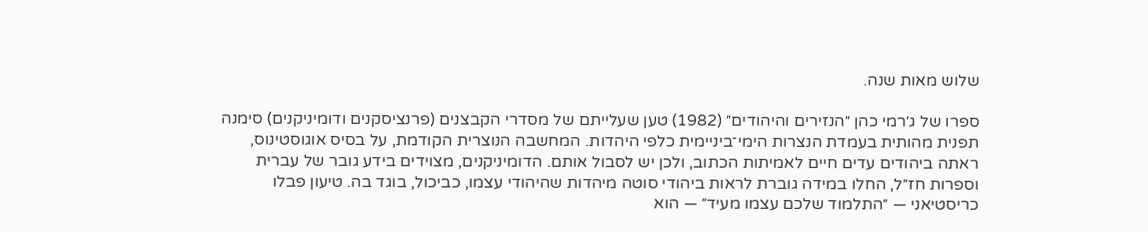שלוש מאות שנה.

ספרו של ג׳רמי כהן ״הנזירים והיהודים״ (1982) טען שעלייתם של מסדרי הקבצנים (פרנציסקנים ודומיניקנים) סימנה תפנית מהותית בעמדת הנצרות הימי־ביניימית כלפי היהדות. המחשבה הנוצרית הקודמת, על בסיס אוגוסטינוס, ראתה ביהודים עדים חיים לאמיתות הכתוב, ולכן יש לסבול אותם. הדומיניקנים, מצוידים בידע גובר של עברית וספרות חז״ל, החלו במידה גוברת לראות ביהודי סוטה מיהדות שהיהודי עצמו, כביכול, בוגד בה. טיעון פבלו כריסטיאני — ״התלמוד שלכם עצמו מעיד״ — הוא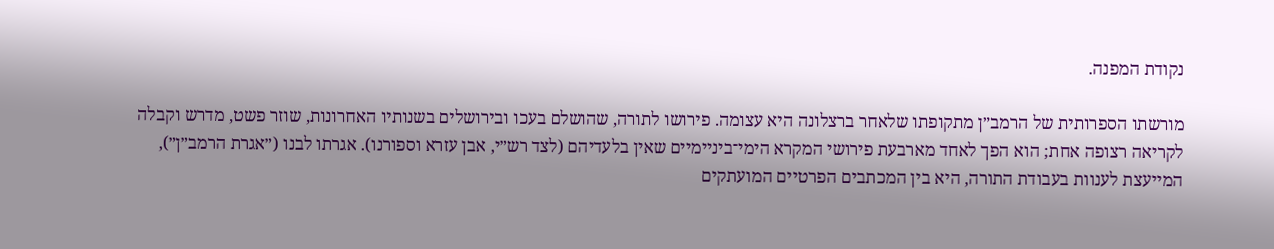נקודת המפנה.

מורשתו הספרותית של הרמב״ן מתקופתו שלאחר ברצלונה היא עצומה. פירושו לתורה, שהושלם בעכו ובירושלים בשנותיו האחרונות, שוזר פשט, מדרש וקבלה לקריאה רצופה אחת; הוא הפך לאחד מארבעת פירושי המקרא הימי־ביניימיים שאין בלעדיהם (לצד רש״י, אבן עזרא וספורנו). אגרתו לבנו (״אגרת הרמב״ן״), המייעצת לענוות בעבודת התורה, היא בין המכתבים הפרטיים המועתקים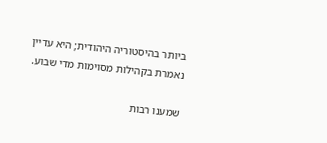ביותר בהיסטוריה היהודית; היא עדיין נאמרת בקהילות מסוימות מדי שבוע.

שמענו רבות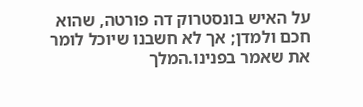על האיש בונסטרוק דה פורטה, שהוא חכם ולמדן; אך לא חשבנו שיוכל לומר את שאמר בפנינו.המלך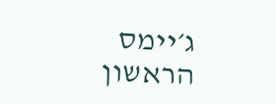ג׳יימס הראשון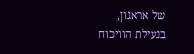של אראגון, בנעילת הוויכוח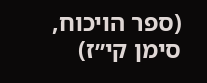(ספר הויכוח, סימן קי״ז)